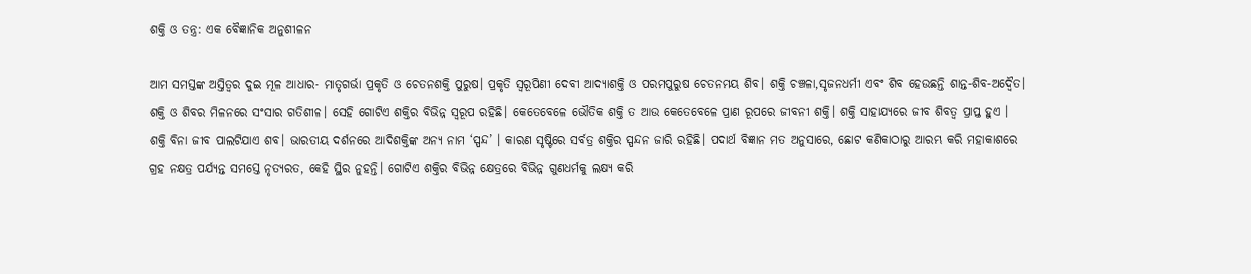ଶକ୍ତି ଓ ତନ୍ତ୍ର: ଏକ ବୈଜ୍ଞାନିକ ଅନୁଶୀଳନ

ଆମ ସମସ୍ତଙ୍କ ଅସ୍ତିତ୍ୱର ଦୁଇ ମୂଳ ଆଧାର- ମାତୃଗର୍ଭା ପ୍ରକୃତି ଓ ଚେତନଶକ୍ତି ପୁରୁଷ। ପ୍ରକୃତି ସ୍ବରୂପିଣୀ ଦେବୀ ଆଦ୍ୟାଶକ୍ତି ଓ ପରମପୁରୁଷ ଚେତନମୟ ଶିବ। ଶକ୍ତି ଚଞ୍ଚଳା,ସୃଜନଧର୍ମୀ ଏବଂ ଶିବ ହେଉଛନ୍ତି ଶାନ୍ତ-ଶିବ-ଅଦ୍ୱୈତ। ଶକ୍ତି ଓ ଶିବର ମିଳନରେ ସଂସାର ଗତିଶୀଳ। ସେହି ଗୋଟିଏ ଶକ୍ତିର ବିଭିନ୍ନ ସ୍ବରୂପ ରହିଛି। କେତେବେଳେ ଭୌତିକ ଶକ୍ତି ତ ଆଉ କେତେବେଳେ ପ୍ରାଣ ରୂପରେ ଜୀବନୀ ଶକ୍ତି। ଶକ୍ତି ସାହାଯ୍ୟରେ ଜୀବ ଶିବତ୍ୱ ପ୍ରାପ୍ତ ହୁଏ । ଶକ୍ତି ବିନା ଜୀବ ପାଲଟିଯାଏ ଶବ। ଭାରତୀୟ ଦର୍ଶନରେ ଆଦିଶକ୍ତିଙ୍କ ଅନ୍ୟ ନାମ ‘ସ୍ପନ୍ଦ’ । କାରଣ ସୃଷ୍ଟିରେ ସର୍ବତ୍ର ଶକ୍ତିର ସ୍ପନ୍ଦନ ଜାରି ରହିଛି। ପଦାର୍ଥ ବିଜ୍ଞାନ ମତ ଅନୁସାରେ, ଛୋଟ କଣିକାଠାରୁ ଆରମ୍ଭ କରି ମହାକାଶରେ ଗ୍ରହ ନକ୍ଷତ୍ର ପର୍ଯ୍ୟନ୍ତ ସମସ୍ତେ ନୃତ୍ୟରତ, କେହି ସ୍ଥିର ନୁହନ୍ତି। ଗୋଟିଏ ଶକ୍ତିର ବିଭିନ୍ନ କ୍ଷେତ୍ରରେ ବିଭିନ୍ନ ଗୁଣଧର୍ମକୁ ଲକ୍ଷ୍ୟ କରି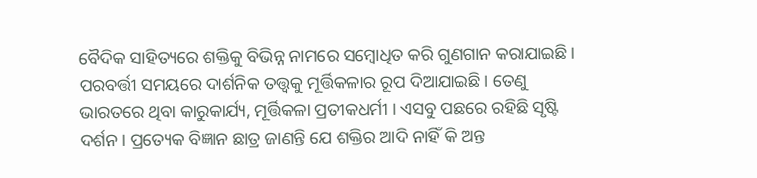ବୈଦିକ ସାହିତ୍ୟରେ ଶକ୍ତିକୁ ବିଭିନ୍ନ ନାମରେ ସମ୍ବୋଧିତ କରି ଗୁଣଗାନ କରାଯାଇଛି। ପରବର୍ତ୍ତୀ ସମୟରେ ଦାର୍ଶନିକ ତତ୍ତ୍ୱକୁ ମୂର୍ତ୍ତିକଳାର ରୂପ ଦିଆଯାଇଛି। ତେଣୁ ଭାରତରେ ଥିବା କାରୁକାର୍ଯ୍ୟ, ମୂର୍ତ୍ତିକଳା ପ୍ରତୀକଧର୍ମୀ । ଏସବୁ ପଛରେ ରହିଛି ସୃଷ୍ଟି ଦର୍ଶନ। ପ୍ରତ୍ୟେକ ବିଜ୍ଞାନ ଛାତ୍ର ଜାଣନ୍ତି ଯେ ଶକ୍ତିର ଆଦି ନାହିଁ କି ଅନ୍ତ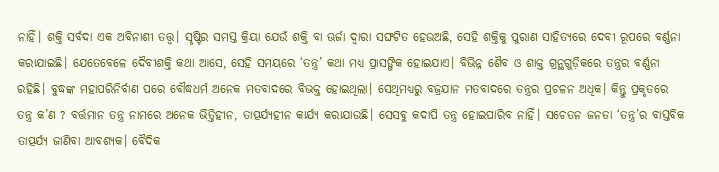ନାହିଁ। ଶକ୍ତି ସର୍ବଦା ଏକ ଅବିନାଶୀ ତତ୍ତ୍ୱ। ସୃଷ୍ଟିର ସମସ୍ତ କ୍ରିୟା ଯେଉଁ ଶକ୍ତି ବା ଊର୍ଜା ଦ୍ୱାରା ସଙ୍ଘଟିତ ହେଉଅଛି, ସେହି ଶକ୍ତିକୁ ପୁରାଣ ସାହିତ୍ୟରେ ଦେବୀ ରୂପରେ ବର୍ଣ୍ଣନା କରାଯାଇଛି। ଯେତେବେଳେ ଦୈବୀଶକ୍ତି କଥା ଆସେ, ସେହି ସମୟରେ ‘ତନ୍ତ୍ର’ କଥା ମଧ୍ୟ ପ୍ରାସଙ୍ଗିକ ହୋଇଯାଏ। ବିଭିନ୍ନ ଶୈବ ଓ ଶାକ୍ତ ଗ୍ରନ୍ଥଗୁଡ଼ିକରେ ତନ୍ତ୍ରର ବର୍ଣ୍ଣନା ରହିଛି। ବୁଦ୍ଧଙ୍କ ମହାପରିନିର୍ବାଣ ପରେ ବୌଦ୍ଧଧର୍ମ ଅନେକ ମତବାଦରେ ବିଭକ୍ତ ହୋଇଥିଲା। ସେଥିମଧ୍ୟରୁ ବଜ୍ରଯାନ ମତବାଦରେ ତନ୍ତ୍ରର ପ୍ରଚଳନ ଅଧିକ। କିନ୍ତୁ ପ୍ରକୃତରେ ତନ୍ତ୍ର କ’ଣ ? ବର୍ତ୍ତମାନ ତନ୍ତ୍ର ନାମରେ ଅନେକ ଭିତ୍ତିହୀନ, ତାତ୍ପର୍ଯ୍ୟହୀନ କାର୍ଯ୍ୟ କରାଯାଉଛି। ସେସବୁ କଦାପି ତନ୍ତ୍ର ହୋଇପାରିବ ନାହିଁ। ସଚେତନ ଜନତା ‘ତନ୍ତ୍ର’ର ବାସ୍ତବିକ ତାତ୍ପର୍ଯ୍ୟ ଜାଣିବା ଆବଶ୍ୟକ। ବୈଦିକ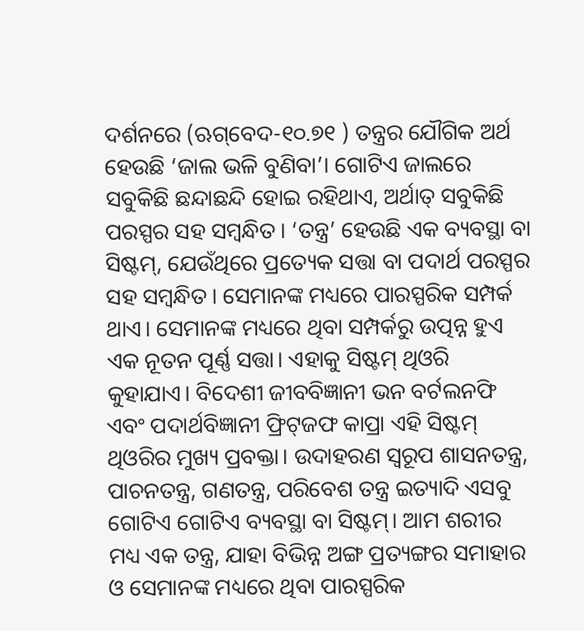ଦର୍ଶନରେ (ଋଗ୍‌ବେଦ-୧୦.୭୧ ) ତନ୍ତ୍ରର ଯୌଗିକ ଅର୍ଥ ହେଉଛି ‘ଜାଲ ଭଳି ବୁଣିବା’। ଗୋଟିଏ ଜାଲରେ ସବୁକିଛି ଛନ୍ଦାଛନ୍ଦି ହୋଇ ରହିଥାଏ, ଅର୍ଥାତ୍‌ ସବୁକିଛି ପରସ୍ପର ସହ ସମ୍ବନ୍ଧିତ। ‘ତନ୍ତ୍ର’ ହେଉଛି ଏକ ବ୍ୟବସ୍ଥା ବା ସିଷ୍ଟମ୍‌, ଯେଉଁଥିରେ ପ୍ରତ୍ୟେକ ସତ୍ତା ବା ପଦାର୍ଥ ପରସ୍ପର ସହ ସମ୍ବନ୍ଧିତ। ସେମାନଙ୍କ ମଧ୍ୟରେ ପାରସ୍ପରିକ ସମ୍ପର୍କ ଥାଏ। ସେମାନଙ୍କ ମଧ୍ୟରେ ଥିବା ସମ୍ପର୍କରୁ ଉତ୍ପନ୍ନ ହୁଏ ଏକ ନୂତନ ପୂର୍ଣ୍ଣ ସତ୍ତା। ଏହାକୁ ସିଷ୍ଟମ୍‌ ଥିଓରି କୁହାଯାଏ। ବିଦେଶୀ ଜୀବବିଜ୍ଞାନୀ ଭନ ବର୍ଟଲନଫି ଏବଂ ପଦାର୍ଥବିଜ୍ଞାନୀ ଫ୍ରିଟ୍‌ଜଫ କାପ୍ରା ଏହି ସିଷ୍ଟମ୍‌ ଥିଓରିର ମୁଖ୍ୟ ପ୍ରବକ୍ତା। ଉଦାହରଣ ସ୍ବରୂପ ଶାସନତନ୍ତ୍ର, ପାଚନତନ୍ତ୍ର, ଗଣତନ୍ତ୍ର, ପରିବେଶ ତନ୍ତ୍ର ଇତ୍ୟାଦି ଏସବୁ ଗୋଟିଏ ଗୋଟିଏ ବ୍ୟବସ୍ଥା ବା ସିଷ୍ଟମ୍‌। ଆମ ଶରୀର ମଧ୍ୟ ଏକ ତନ୍ତ୍ର, ଯାହା ବିଭିନ୍ନ ଅଙ୍ଗ ପ୍ରତ୍ୟଙ୍ଗର ସମାହାର ଓ ସେମାନଙ୍କ ମଧ୍ୟରେ ଥିବା ପାରସ୍ପରିକ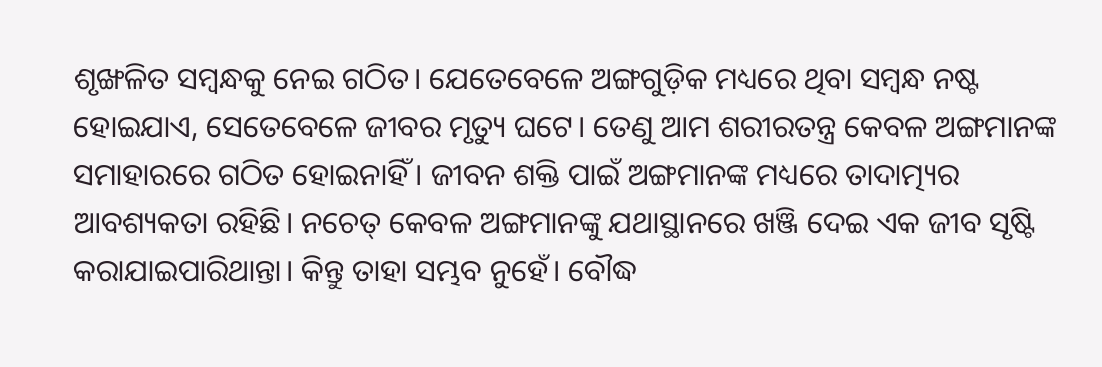ଶୃଙ୍ଖଳିତ ସମ୍ବନ୍ଧକୁ ନେଇ ଗଠିତ। ଯେତେବେଳେ ଅଙ୍ଗଗୁଡ଼ିକ ମଧ୍ୟରେ ଥିବା ସମ୍ବନ୍ଧ ନଷ୍ଟ ହୋଇଯାଏ, ସେତେବେଳେ ଜୀବର ମୃତ୍ୟୁ ଘଟେ। ତେଣୁ ଆମ ଶରୀରତନ୍ତ୍ର କେବଳ ଅଙ୍ଗମାନଙ୍କ ସମାହାରରେ ଗଠିତ ହୋଇନାହିଁ । ଜୀବନ ଶକ୍ତି ପାଇଁ ଅଙ୍ଗମାନଙ୍କ ମଧ୍ୟରେ ତାଦାତ୍ମ୍ୟର ଆବଶ୍ୟକତା ରହିଛି। ନଚେତ୍‌ କେବଳ ଅଙ୍ଗମାନଙ୍କୁ ଯଥାସ୍ଥାନରେ ଖଞ୍ଜି ଦେଇ ଏକ ଜୀବ ସୃଷ୍ଟି କରାଯାଇପାରିଥାନ୍ତା। କିନ୍ତୁ ତାହା ସମ୍ଭବ ନୁହେଁ। ବୌଦ୍ଧ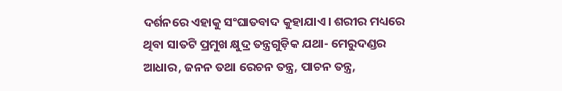ଦର୍ଶନରେ ଏହାକୁ ସଂଘାତବାଦ କୁହାଯାଏ। ଶରୀର ମଧ୍ୟରେ ଥିବା ସାତଟି ପ୍ରମୁଖ କ୍ଷୁଦ୍ର ତନ୍ତ୍ରଗୁଡ଼ିକ ଯଥା- ମେରୁଦଣ୍ଡର ଆଧାର, ଜନନ ତଥା ରେଚନ ତନ୍ତ୍ର, ପାଚନ ତନ୍ତ୍ର,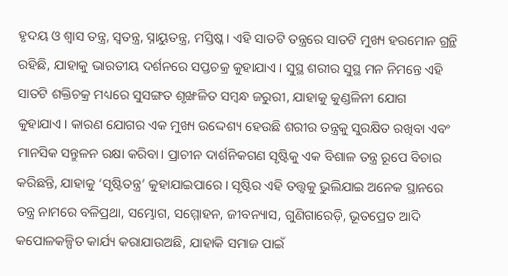ହୃଦୟ ଓ ଶ୍ବାସ ତନ୍ତ୍ର, ସ୍ବତନ୍ତ୍ର, ସ୍ନାୟୁତନ୍ତ୍ର, ମସ୍ତିଷ୍କ। ଏହି ସାତଟି ତନ୍ତ୍ରରେ ସାତଟି ମୁଖ୍ୟ ହରମୋନ ଗ୍ରନ୍ଥି ରହିଛି, ଯାହାକୁ ଭାରତୀୟ ଦର୍ଶନରେ ସପ୍ତଚକ୍ର କୁହାଯାଏ। ସୁସ୍ଥ ଶରୀର ସୁସ୍ଥ ମନ ନିମନ୍ତେ ଏହି ସାତଟି ଶକ୍ତିଚକ୍ର ମଧ୍ୟରେ ସୁସଙ୍ଗତ ଶୃଙ୍ଖଳିତ ସମ୍ବନ୍ଧ ଜରୁରୀ, ଯାହାକୁ କୁଣ୍ଡଳିନୀ ଯୋଗ କୁହାଯାଏ। କାରଣ ଯୋଗର ଏକ ମୁଖ୍ୟ ଉଦ୍ଦେଶ୍ୟ ହେଉଛି ଶରୀର ତନ୍ତ୍ରକୁ ସୁରକ୍ଷିତ ରଖିବା ଏବଂ ମାନସିକ ସନ୍ତୁଳନ ରକ୍ଷା କରିବା। ପ୍ରାଚୀନ ଦାର୍ଶନିକଗଣ ସୃଷ୍ଟିକୁ ଏକ ବିଶାଳ ତନ୍ତ୍ର ରୂପେ ବିଚାର କରିଛନ୍ତି, ଯାହାକୁ ‘ସୃଷ୍ଟିତନ୍ତ୍ର’ କୁହାଯାଇପାରେ। ସୃଷ୍ଟିର ଏହି ତତ୍ତ୍ୱକୁ ଭୁଲିଯାଇ ଅନେକ ସ୍ଥାନରେ ତନ୍ତ୍ର ନାମରେ ବଳିପ୍ରଥା, ସମ୍ଭୋଗ, ସମ୍ମୋହନ, ଜୀବନ୍ୟାସ, ଗୁଣିଗାରେଡ଼ି, ଭୂତପ୍ରେତ ଆଦି କପୋଳକଳ୍ପିତ କାର୍ଯ୍ୟ କରାଯାଉଅଛି, ଯାହାକି ସମାଜ ପାଇଁ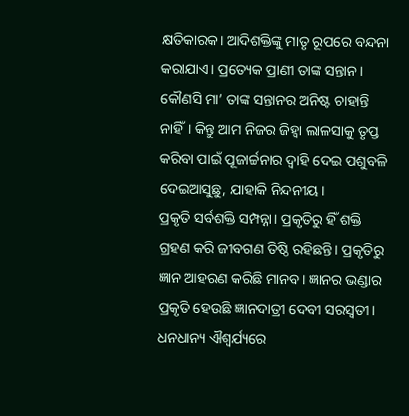କ୍ଷତିକାରକ। ଆଦିଶକ୍ତିଙ୍କୁ ମାତୃ ରୂପରେ ବନ୍ଦନା କରାଯାଏ। ପ୍ରତ୍ୟେକ ପ୍ରାଣୀ ତାଙ୍କ ସନ୍ତାନ। କୌଣସି ମା’ ତାଙ୍କ ସନ୍ତାନର ଅନିଷ୍ଟ ଚାହାନ୍ତି ନାହିଁ। କିନ୍ତୁ ଆମ ନିଜର ଜିହ୍ବା ଲାଳସାକୁ ତୃପ୍ତ କରିବା ପାଇଁ ପୂଜାର୍ଚ୍ଚନାର ଦ୍ୱାହି ଦେଇ ପଶୁବଳି ଦେଇଆସୁଛୁ, ଯାହାକି ନିନ୍ଦନୀୟ।
ପ୍ରକୃତି ସର୍ବଶକ୍ତି ସମ୍ପନ୍ନା। ପ୍ରକୃତିରୁ ହିଁ ଶକ୍ତି ଗ୍ରହଣ କରି ଜୀବଗଣ ତିଷ୍ଠି ରହିଛନ୍ତି। ପ୍ରକୃତିରୁ ଜ୍ଞାନ ଆହରଣ କରିଛି ମାନବ। ଜ୍ଞାନର ଭଣ୍ଡାର ପ୍ରକୃତି ହେଉଛି ଜ୍ଞାନଦାତ୍ରୀ ଦେବୀ ସରସ୍ବତୀ। ଧନଧାନ୍ୟ ଐଶ୍ୱର୍ଯ୍ୟରେ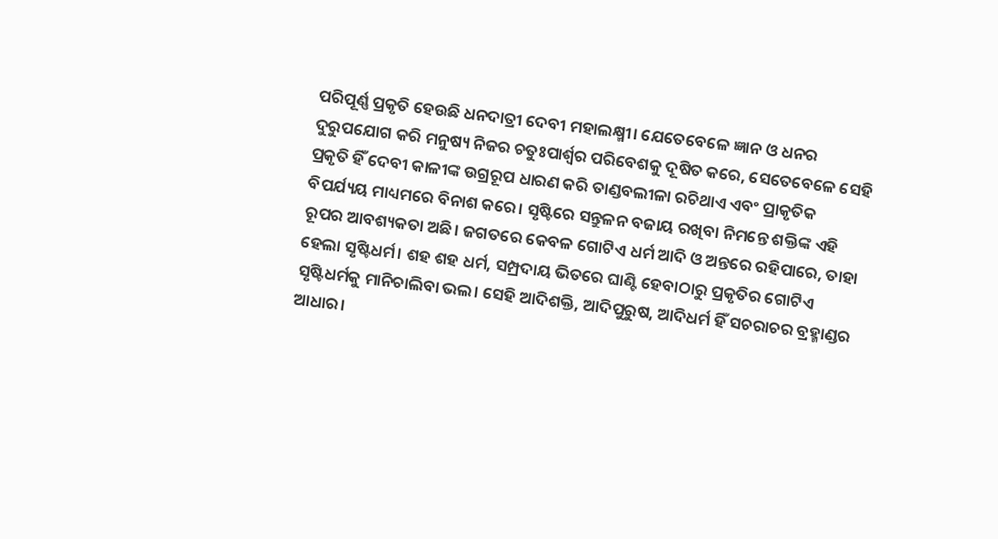ପରିପୂର୍ଣ୍ଣ ପ୍ରକୃତି ହେଉଛି ଧନଦାତ୍ରୀ ଦେବୀ ମହାଲକ୍ଷ୍ମୀ। ଯେତେବେଳେ ଜ୍ଞାନ ଓ ଧନର ଦୁରୁପଯୋଗ କରି ମନୁଷ୍ୟ ନିଜର ଚତୁଃପାର୍ଶ୍ୱର ପରିବେଶକୁ ଦୂଷିତ କରେ, ସେତେବେଳେ ସେହି ପ୍ରକୃତି ହିଁ ଦେବୀ କାଳୀଙ୍କ ଉଗ୍ରରୂପ ଧାରଣ କରି ତାଣ୍ଡବଲୀଳା ରଚିଥାଏ ଏବଂ ପ୍ରାକୃତିକ ବିପର୍ଯ୍ୟୟ ମାଧ୍ୟମରେ ବିନାଶ କରେ। ସୃଷ୍ଟିରେ ସନ୍ତୁଳନ ବଜାୟ ରଖିବା ନିମନ୍ତେ ଶକ୍ତିଙ୍କ ଏହି ରୂପର ଆବଶ୍ୟକତା ଅଛି। ଜଗତରେ କେବଳ ଗୋଟିଏ ଧର୍ମ ଆଦି ଓ ଅନ୍ତରେ ରହିପାରେ, ତାହା ହେଲା ସୃଷ୍ଟିଧର୍ମ। ଶହ ଶହ ଧର୍ମ, ସମ୍ପ୍ରଦାୟ ଭିତରେ ଘାଣ୍ଟି ହେବାଠାରୁ ପ୍ରକୃତିର ଗୋଟିଏ ସୃଷ୍ଟିଧର୍ମକୁ ମାନିଚାଲିବା ଭଲ। ସେହି ଆଦିଶକ୍ତି, ଆଦିପୁରୁଷ, ଆଦିଧର୍ମ ହିଁ ସଚରାଚର ବ୍ରହ୍ମାଣ୍ଡର ଆଧାର।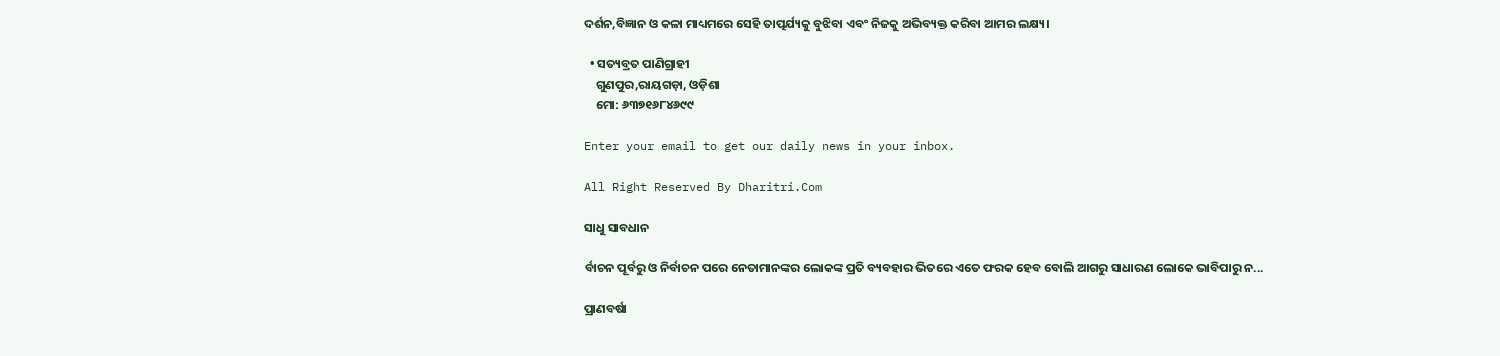ଦର୍ଶନ,ବିଜ୍ଞାନ ଓ କଳା ମାଧ୍ୟମରେ ସେହି ତାତ୍ପର୍ଯ୍ୟକୁ ବୁଝିବା ଏବଂ ନିଜକୁ ଅଭିବ୍ୟକ୍ତ କରିବା ଆମର ଲକ୍ଷ୍ୟ।

  • ସତ୍ୟବ୍ରତ ପାଣିଗ୍ରାହୀ
    ଗୁଣପୁର,ରାୟଗଡ଼ା, ଓଡ଼ିଶା
    ମୋ: ୬୩୭୧୬୮୪୬୯୯

Enter your email to get our daily news in your inbox.

All Right Reserved By Dharitri.Com

ସାଧୁ ସାବଧାନ

ର୍ବାଚନ ପୂର୍ବରୁ ଓ ନିର୍ବାଚନ ପରେ ନେତାମାନଙ୍କର ଲୋକଙ୍କ ପ୍ରତି ବ୍ୟବହାର ଭିତରେ ଏତେ ଫରକ ହେବ ବୋଲି ଆଗରୁ ସାଧାରଣ ଲୋକେ ଭାବିପାରୁ ନ...

ପ୍ରାଣବର୍ଷା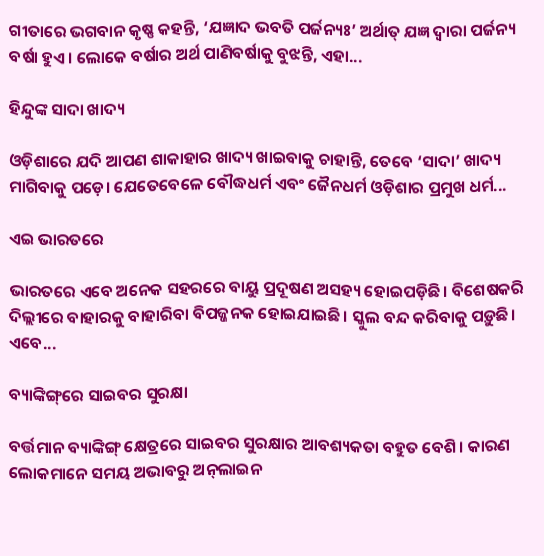ଗୀତାରେ ଭଗବାନ କୃଷ୍ଣ କହନ୍ତି, ‘ଯଜ୍ଞାଦ ଭବତି ପର୍ଜନ୍ୟଃ’ ଅର୍ଥାତ୍‌ ଯଜ୍ଞ ଦ୍ୱାରା ପର୍ଜନ୍ୟ ବର୍ଷା ହୁଏ। ଲୋକେ ବର୍ଷାର ଅର୍ଥ ପାଣିବର୍ଷାକୁ ବୁଝନ୍ତି, ଏହା...

ହିନ୍ଦୁଙ୍କ ସାଦା ଖାଦ୍ୟ

ଓଡ଼ିଶାରେ ଯଦି ଆପଣ ଶାକାହାର ଖାଦ୍ୟ ଖାଇବାକୁ ଚାହାନ୍ତି, ତେବେ ‘ସାଦା’ ଖାଦ୍ୟ ମାଗିବାକୁ ପଡ଼େ। ଯେତେବେଳେ ବୌଦ୍ଧଧର୍ମ ଏବଂ ଜୈନଧର୍ମ ଓଡ଼ିଶାର ପ୍ରମୁଖ ଧର୍ମ...

ଏଇ ଭାରତରେ

ଭାରତରେ ଏବେ ଅନେକ ସହରରେ ବାୟୁ ପ୍ରଦୂଷଣ ଅସହ୍ୟ ହୋଇପଡ଼ିଛି। ବିଶେଷକରି ଦିଲ୍ଲୀରେ ବାହାରକୁ ବାହାରିବା ବିପଜ୍ଜନକ ହୋଇଯାଇଛି। ସ୍କୁଲ ବନ୍ଦ କରିବାକୁ ପଡ଼ୁଛି। ଏବେ...

ବ୍ୟାଙ୍କିଙ୍ଗ୍‌ରେ ସାଇବର ସୁରକ୍ଷା

ବର୍ତ୍ତମାନ ବ୍ୟାଙ୍କିଙ୍ଗ୍‌ କ୍ଷେତ୍ରରେ ସାଇବର ସୁରକ୍ଷାର ଆବଶ୍ୟକତା ବହୁତ ବେଶି। କାରଣ ଲୋକମାନେ ସମୟ ଅଭାବରୁ ଅନ୍‌ଲାଇନ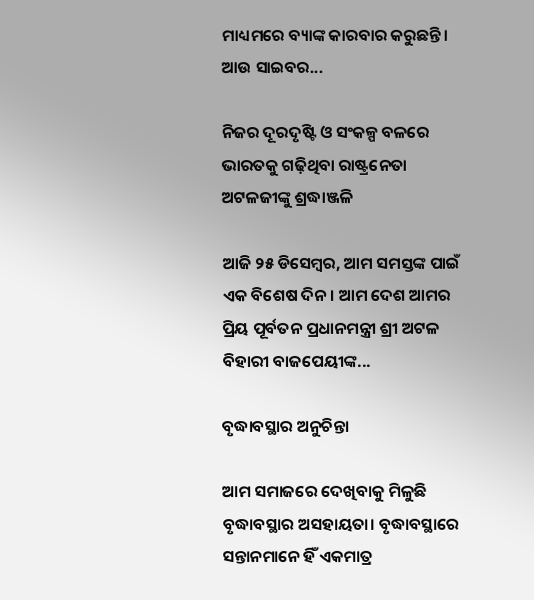ମାଧ୍ୟମରେ ବ୍ୟାଙ୍କ କାରବାର କରୁଛନ୍ତି। ଆଉ ସାଇବର...

ନିଜର ଦୂରଦୃଷ୍ଟି ଓ ସଂକଳ୍ପ ବଳରେ ଭାରତକୁ ଗଢ଼ିଥିବା ରାଷ୍ଟ୍ରନେତା ଅଟଳଜୀଙ୍କୁ ଶ୍ରଦ୍ଧାଞ୍ଜଳି

ଆଜି ୨୫ ଡିସେମ୍ବର, ଆମ ସମସ୍ତଙ୍କ ପାଇଁ ଏକ ବିଶେଷ ଦିନ। ଆମ ଦେଶ ଆମର ପ୍ରିୟ ପୂର୍ବତନ ପ୍ରଧାନମନ୍ତ୍ରୀ ଶ୍ରୀ ଅଟଳ ବିହାରୀ ବାଜପେୟୀଙ୍କ...

ବୃଦ୍ଧାବସ୍ଥାର ଅନୁଚିନ୍ତା

ଆମ ସମାଜରେ ଦେଖିବାକୁ ମିଳୁଛି ବୃଦ୍ଧାବସ୍ଥାର ଅସହାୟତା। ବୃଦ୍ଧାବସ୍ଥାରେ ସନ୍ତାନମାନେ ହିଁ ଏକମାତ୍ର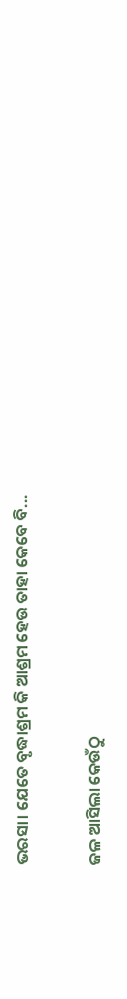ଭରସା। ଯେତେ ବୃଦ୍ଧାଶ୍ରମ କି ଆଶ୍ରମ ହେଉ ତାହା କେବେ ବି...

ଜଳ ଆସିଲା କେଉଁଠୁ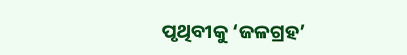ପୃଥିବୀକୁ ‘ଜଳଗ୍ରହ’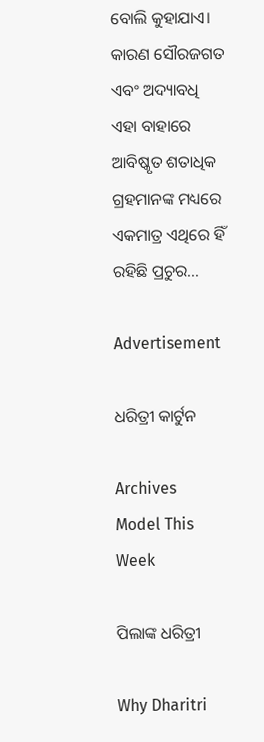ବୋଲି କୁହାଯାଏ। କାରଣ ସୌରଜଗତ ଏବଂ ଅଦ୍ୟାବଧି ଏହା ବାହାରେ ଆବିଷ୍କୃତ ଶତାଧିକ ଗ୍ରହମାନଙ୍କ ମଧ୍ୟରେ ଏକମାତ୍ର ଏଥିରେ ହିଁ ରହିଛି ପ୍ରଚୁର...

Advertisement

ଧରିତ୍ରୀ କାର୍ଟୁନ

Archives
Model This Week

ପିଲାଙ୍କ ଧରିତ୍ରୀ

Why Dharitri